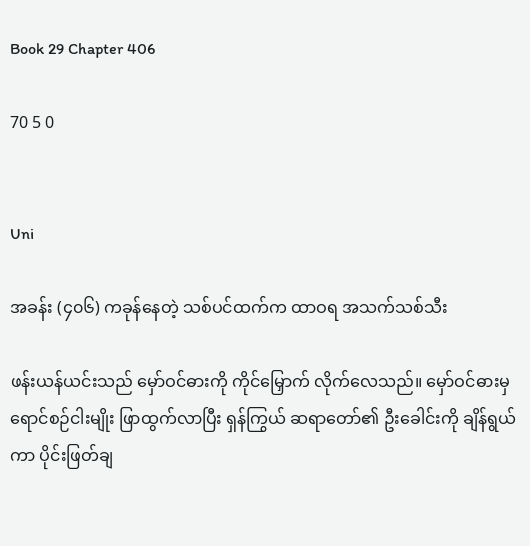Book 29 Chapter 406

70 5 0


Uni

အခန်း (၄၀၆) ကခုန်နေတဲ့ သစ်ပင်ထက်က ထာဝရ အသက်သစ်သီး

ဖန်းယန်ယင်းသည် မှော်ဝင်ဓားကို ကိုင်မြှောက် လိုက်လေသည်။ မှော်ဝင်ဓားမှ ရောင်စဉ်ငါးမျိုး ဖြာထွက်လာပြီး ရှန်ကြွယ် ဆရာတော်၏ ဦးခေါင်းကို ချိန်ရွယ်ကာ ပိုင်းဖြတ်ချ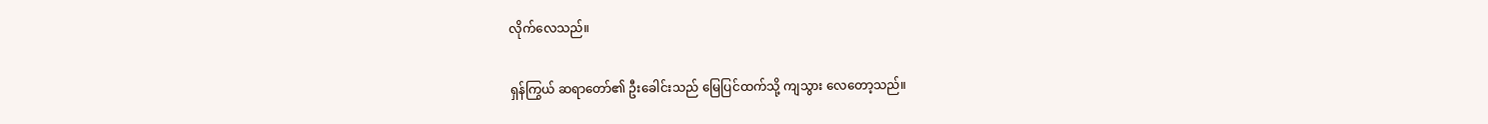လိုက်လေသည်။

ရှန်ကြွယ် ဆရာတော်၏ ဦးခေါင်းသည် မြေပြင်ထက်သို့ ကျသွား လေတော့သည်။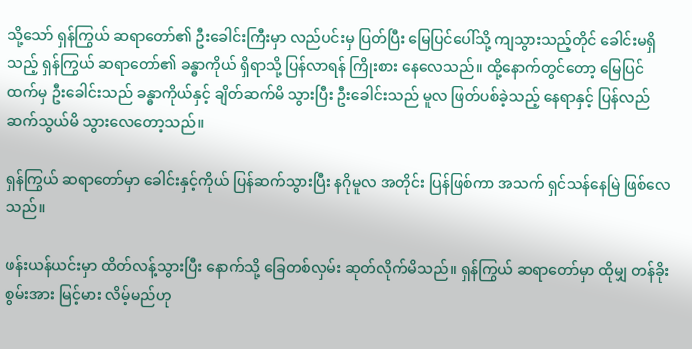သို့သော် ရှန်ကြွယ် ဆရာတော်၏ ဦးခေါင်းကြီးမှာ လည်ပင်းမှ ပြတ်ပြီး မြေပြင်ပေါ်သို့ ကျသွားသည့်တိုင် ခေါင်းမရှိသည့် ရှန်ကြွယ် ဆရာတော်၏ ခန္ဓာကိုယ် ရှိရာသို့ ပြန်လာရန် ကြိုးစား နေလေသည်။ ထို့နောက်တွင်တော့ မြေပြင်ထက်မှ ဦးခေါင်းသည် ခန္ဓာကိုယ်နှင့် ချိတ်ဆက်မိ သွားပြီး ဦးခေါင်းသည် မူလ ဖြတ်ပစ်ခဲ့သည့် နေရာနှင့် ပြန်လည် ဆက်သွယ်မိ သွားလေတော့သည်။

ရှန်ကြွယ် ဆရာတော်မှာ ခေါင်းနှင့်ကိုယ် ပြန်ဆက်သွားပြီး နဂိုမူလ အတိုင်း ပြန်ဖြစ်ကာ အသက် ရှင်သန်နေမြဲ ဖြစ်လေသည်။

ဖန်းယန်ယင်းမှာ ထိတ်လန့်သွားပြီး နောက်သို့ ခြေတစ်လှမ်း ဆုတ်လိုက်မိသည်။ ရှန်ကြွယ် ဆရာတော်မှာ ထိုမျှ တန်ခိုးစွမ်းအား မြင့်မား လိမ့်မည်ဟု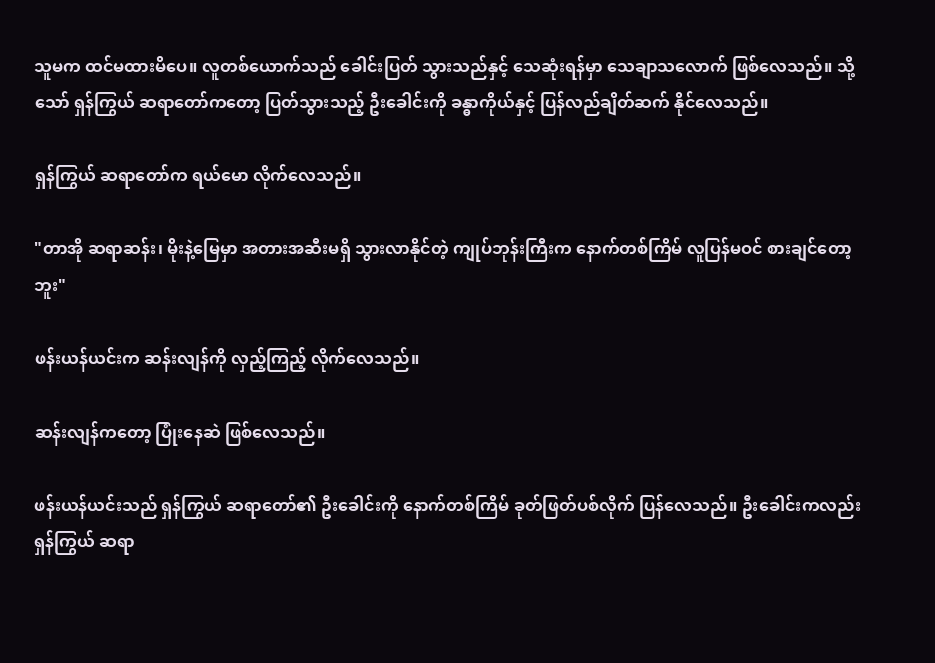သူမက ထင်မထားမိပေ။ လူတစ်ယောက်သည် ခေါင်းပြတ် သွားသည်နှင့် သေဆုံးရန်မှာ သေချာသလောက် ဖြစ်လေသည်။ သို့သော် ရှန်ကြွယ် ဆရာတော်ကတော့ ပြတ်သွားသည့် ဦးခေါင်းကို ခန္ဓာကိုယ်နှင့် ပြန်လည်ချိတ်ဆက် နိုင်လေသည်။

ရှန်ကြွယ် ဆရာတော်က ရယ်မော လိုက်လေသည်။

"တာအို ဆရာဆန်း၊ မိုးနဲ့မြေမှာ အတားအဆီးမရှိ သွားလာနိုင်တဲ့ ကျုပ်ဘုန်းကြီးက နောက်တစ်ကြိမ် လူပြန်မဝင် စားချင်တော့ဘူး"

ဖန်းယန်ယင်းက ဆန်းလျန်ကို လှည့်ကြည့် လိုက်လေသည်။

ဆန်းလျန်ကတော့ ပြုံးနေဆဲ ဖြစ်လေသည်။

ဖန်းယန်ယင်းသည် ရှန်ကြွယ် ဆရာတော်၏ ဦးခေါင်းကို နောက်တစ်ကြိမ် ခုတ်ဖြတ်ပစ်လိုက် ပြန်လေသည်။ ဦးခေါင်းကလည်း ရှန်ကြွယ် ဆရာ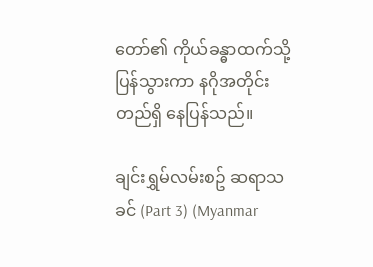တော်၏ ကိုယ်ခန္ဓာထက်သို့ ပြန်သွားကာ နဂိုအတိုင်း တည်ရှိ နေပြန်သည်။

ချင်းရွှမ်လမ်းစဥ် ဆရာသခင် (Part 3) (Myanmar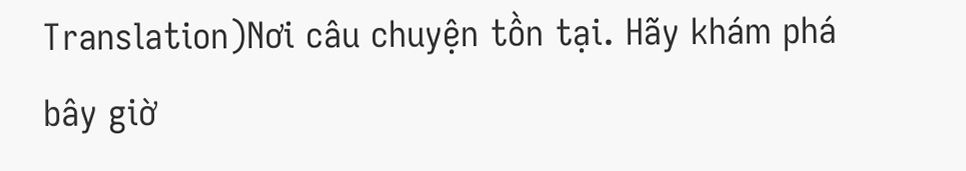Translation)Nơi câu chuyện tồn tại. Hãy khám phá bây giờ